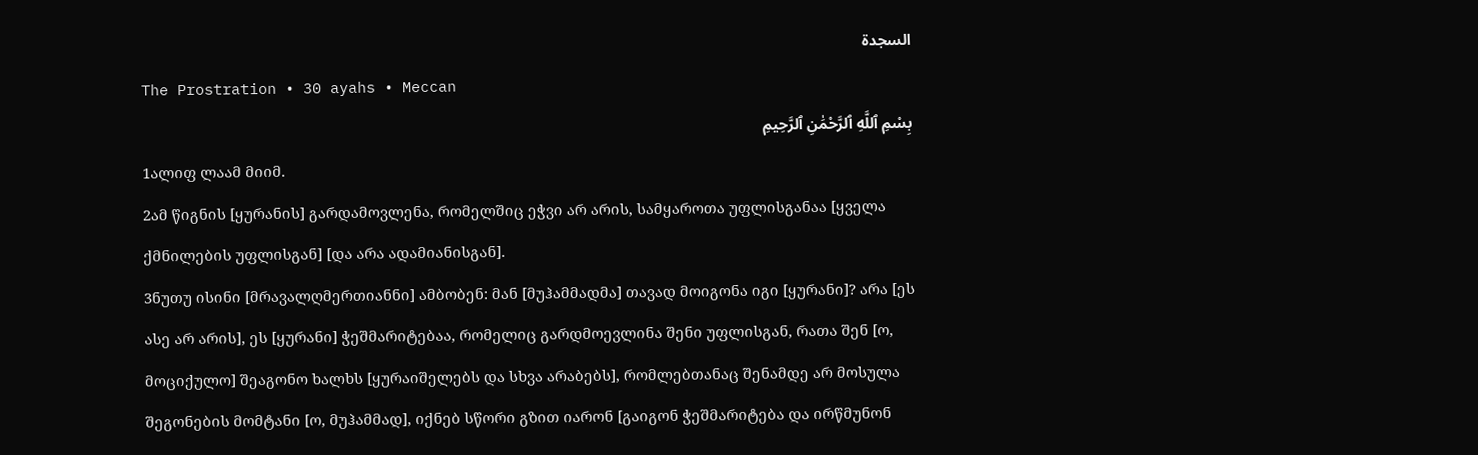السجدة
The Prostration • 30 ayahs • Meccan
بِسْمِ ٱللَّهِ ٱلرَّحْمَٰنِ ٱلرَّحِيمِ
1ალიფ ლაამ მიიმ.
2ამ წიგნის [ყურანის] გარდამოვლენა, რომელშიც ეჭვი არ არის, სამყაროთა უფლისგანაა [ყველა ქმნილების უფლისგან] [და არა ადამიანისგან].
3ნუთუ ისინი [მრავალღმერთიანნი] ამბობენ: მან [მუჰამმადმა] თავად მოიგონა იგი [ყურანი]? არა [ეს ასე არ არის], ეს [ყურანი] ჭეშმარიტებაა, რომელიც გარდმოევლინა შენი უფლისგან, რათა შენ [ო, მოციქულო] შეაგონო ხალხს [ყურაიშელებს და სხვა არაბებს], რომლებთანაც შენამდე არ მოსულა შეგონების მომტანი [ო, მუჰამმად], იქნებ სწორი გზით იარონ [გაიგონ ჭეშმარიტება და ირწმუნონ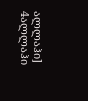ალლაჰი]
4ალლაჰი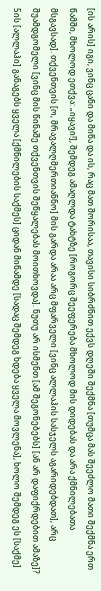[ის არის] იგი, ვინც ცანი და მიწა და ის, რაც მათ შორისაა, თავისი სიბრძნით ექვს დღეში შექმნა [თუმცა მას შეეძლო მათი შექმნა ერთ წამში, მხოლოდ ეთქვა: „იყავი!], შემდეგ ამაღლდა ტახტზე [როგორც შეეფერება მხოლოდ მის დიდებას და არა ქმნილებათა მსგავსად]. თქვენთვის [ო, მრავალღმერთიანნო] მის გარდა არაა არც მფარველი [ვინც ალლაჰის სასჯელს აგარიდებდათ], არც შუამდგომელი [ვინც მის წინაშე თქვენთვის შეწყალებას მოითხოვდა]. ნუთუ არ ისმენთ [ამ შეგონებებს] [ან არ დაფიქრდებით ამაზე]?
5ის [ალლაჰი] განაგებს ყველა [ქმნილების საქმეს] ციდან მიწამდე [სადაც შემდეგ ხდება ყველა მოვლენა], ხოლო შემდეგ ეს [საქმე]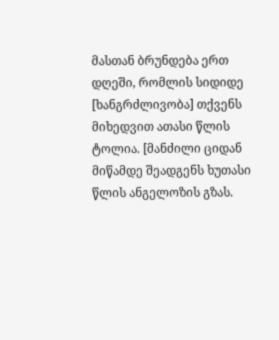მასთან ბრუნდება ერთ დღეში, რომლის სიდიდე [ხანგრძლივობა] თქვენს მიხედვით ათასი წლის ტოლია. [მანძილი ციდან მიწამდე შეადგენს ხუთასი წლის ანგელოზის გზას.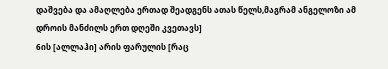დაშვება და ამაღლება ერთად შეადგენს ათას წელს,მაგრამ ანგელოზი ამ დროის მანძილს ერთ დღეში კვეთავს]
6ის [ალლაჰი] არის ფარულის [რაც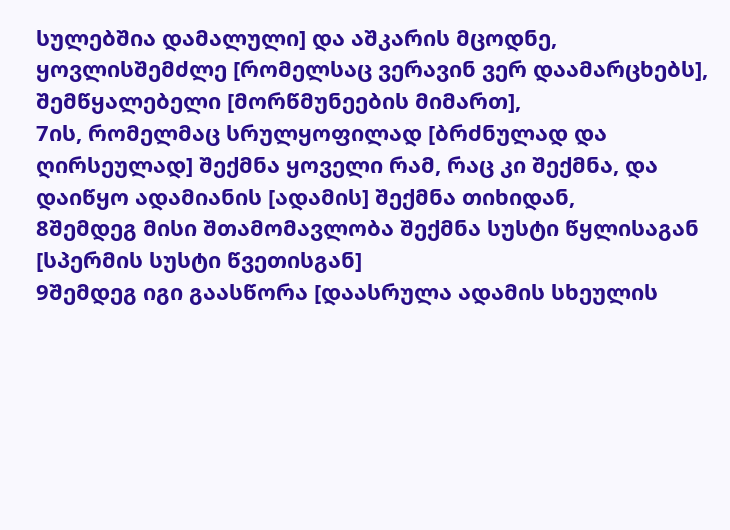სულებშია დამალული] და აშკარის მცოდნე, ყოვლისშემძლე [რომელსაც ვერავინ ვერ დაამარცხებს], შემწყალებელი [მორწმუნეების მიმართ],
7ის, რომელმაც სრულყოფილად [ბრძნულად და ღირსეულად] შექმნა ყოველი რამ, რაც კი შექმნა, და დაიწყო ადამიანის [ადამის] შექმნა თიხიდან,
8შემდეგ მისი შთამომავლობა შექმნა სუსტი წყლისაგან [სპერმის სუსტი წვეთისგან]
9შემდეგ იგი გაასწორა [დაასრულა ადამის სხეულის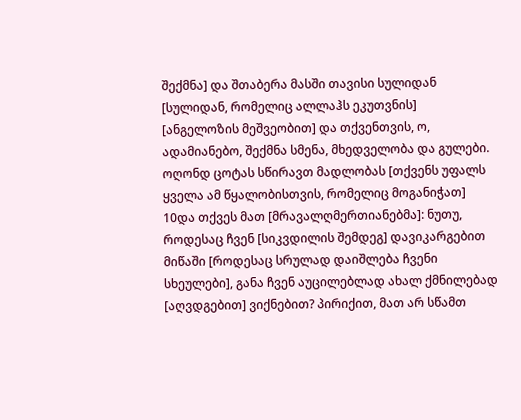შექმნა] და შთაბერა მასში თავისი სულიდან [სულიდან, რომელიც ალლაჰს ეკუთვნის] [ანგელოზის მეშვეობით] და თქვენთვის, ო, ადამიანებო, შექმნა სმენა, მხედველობა და გულები. ოღონდ ცოტას სწირავთ მადლობას [თქვენს უფალს ყველა ამ წყალობისთვის, რომელიც მოგანიჭათ]
10და თქვეს მათ [მრავალღმერთიანებმა]: ნუთუ, როდესაც ჩვენ [სიკვდილის შემდეგ] დავიკარგებით მიწაში [როდესაც სრულად დაიშლება ჩვენი სხეულები], განა ჩვენ აუცილებლად ახალ ქმნილებად [აღვდგებით] ვიქნებით? პირიქით, მათ არ სწამთ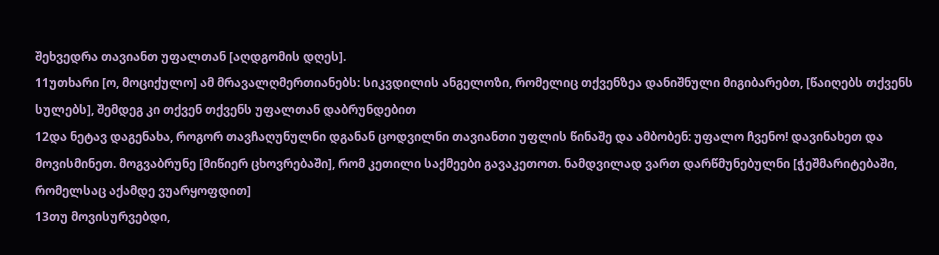შეხვედრა თავიანთ უფალთან [აღდგომის დღეს].
11უთხარი [ო, მოციქულო] ამ მრავალღმერთიანებს: სიკვდილის ანგელოზი, რომელიც თქვენზეა დანიშნული მიგიბარებთ, [წაიღებს თქვენს სულებს], შემდეგ კი თქვენ თქვენს უფალთან დაბრუნდებით
12და ნეტავ დაგენახა, როგორ თავჩაღუნულნი დგანან ცოდვილნი თავიანთი უფლის წინაშე და ამბობენ: უფალო ჩვენო! დავინახეთ და მოვისმინეთ. მოგვაბრუნე [მიწიერ ცხოვრებაში], რომ კეთილი საქმეები გავაკეთოთ. ნამდვილად ვართ დარწმუნებულნი [ჭეშმარიტებაში, რომელსაც აქამდე ვუარყოფდით]
13თუ მოვისურვებდი,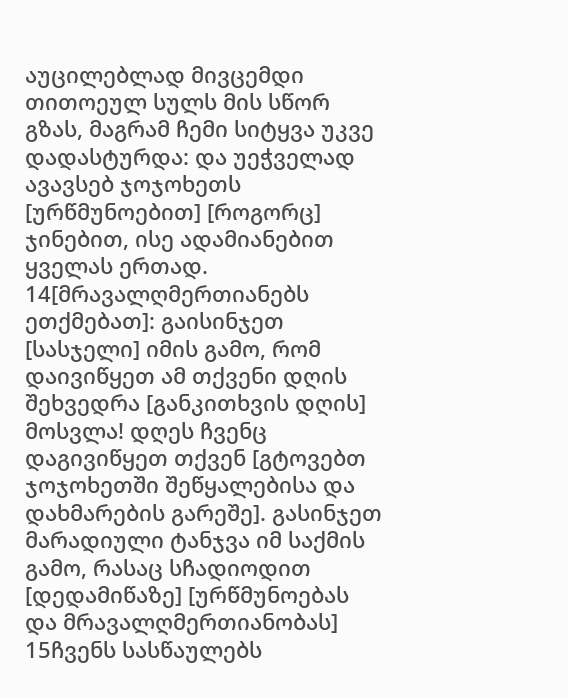აუცილებლად მივცემდი თითოეულ სულს მის სწორ გზას, მაგრამ ჩემი სიტყვა უკვე დადასტურდა: და უეჭველად ავავსებ ჯოჯოხეთს [ურწმუნოებით] [როგორც] ჯინებით, ისე ადამიანებით ყველას ერთად.
14[მრავალღმერთიანებს ეთქმებათ]: გაისინჯეთ [სასჯელი] იმის გამო, რომ დაივიწყეთ ამ თქვენი დღის შეხვედრა [განკითხვის დღის] მოსვლა! დღეს ჩვენც დაგივიწყეთ თქვენ [გტოვებთ ჯოჯოხეთში შეწყალებისა და დახმარების გარეშე]. გასინჯეთ მარადიული ტანჯვა იმ საქმის გამო, რასაც სჩადიოდით [დედამიწაზე] [ურწმუნოებას და მრავალღმერთიანობას]
15ჩვენს სასწაულებს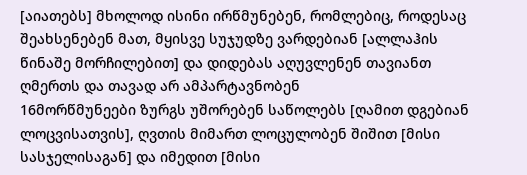[აიათებს] მხოლოდ ისინი ირწმუნებენ, რომლებიც, როდესაც შეახსენებენ მათ, მყისვე სუჯუდზე ვარდებიან [ალლაჰის წინაშე მორჩილებით] და დიდებას აღუვლენენ თავიანთ ღმერთს და თავად არ ამპარტავნობენ
16მორწმუნეები ზურგს უშორებენ საწოლებს [ღამით დგებიან ლოცვისათვის], ღვთის მიმართ ლოცულობენ შიშით [მისი სასჯელისაგან] და იმედით [მისი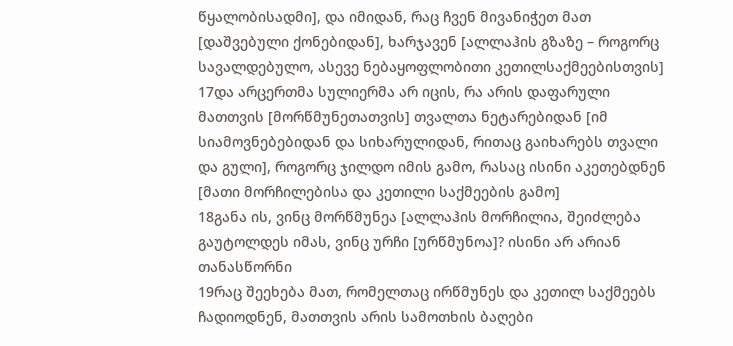წყალობისადმი], და იმიდან, რაც ჩვენ მივანიჭეთ მათ [დაშვებული ქონებიდან], ხარჯავენ [ალლაჰის გზაზე – როგორც სავალდებულო, ასევე ნებაყოფლობითი კეთილსაქმეებისთვის]
17და არცერთმა სულიერმა არ იცის, რა არის დაფარული მათთვის [მორწმუნეთათვის] თვალთა ნეტარებიდან [იმ სიამოვნებებიდან და სიხარულიდან, რითაც გაიხარებს თვალი და გული], როგორც ჯილდო იმის გამო, რასაც ისინი აკეთებდნენ [მათი მორჩილებისა და კეთილი საქმეების გამო]
18განა ის, ვინც მორწმუნეა [ალლაჰის მორჩილია, შეიძლება გაუტოლდეს იმას, ვინც ურჩი [ურწმუნოა]? ისინი არ არიან თანასწორნი
19რაც შეეხება მათ, რომელთაც ირწმუნეს და კეთილ საქმეებს ჩადიოდნენ, მათთვის არის სამოთხის ბაღები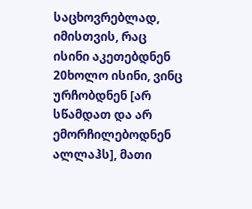საცხოვრებლად, იმისთვის, რაც ისინი აკეთებდნენ
20ხოლო ისინი, ვინც ურჩობდნენ [არ სწამდათ და არ ემორჩილებოდნენ ალლაჰს], მათი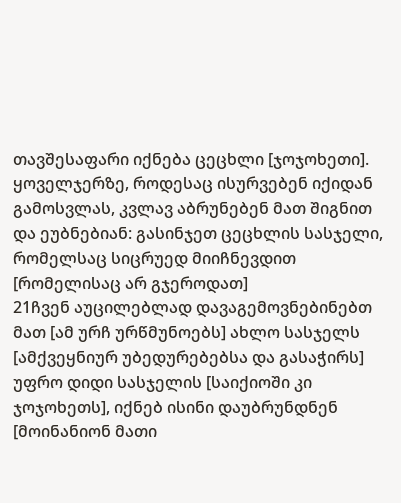თავშესაფარი იქნება ცეცხლი [ჯოჯოხეთი]. ყოველჯერზე, როდესაც ისურვებენ იქიდან გამოსვლას, კვლავ აბრუნებენ მათ შიგნით და ეუბნებიან: გასინჯეთ ცეცხლის სასჯელი, რომელსაც სიცრუედ მიიჩნევდით [რომელისაც არ გჯეროდათ]
21ჩვენ აუცილებლად დავაგემოვნებინებთ მათ [ამ ურჩ ურწმუნოებს] ახლო სასჯელს [ამქვეყნიურ უბედურებებსა და გასაჭირს] უფრო დიდი სასჯელის [საიქიოში კი ჯოჯოხეთს], იქნებ ისინი დაუბრუნდნენ [მოინანიონ მათი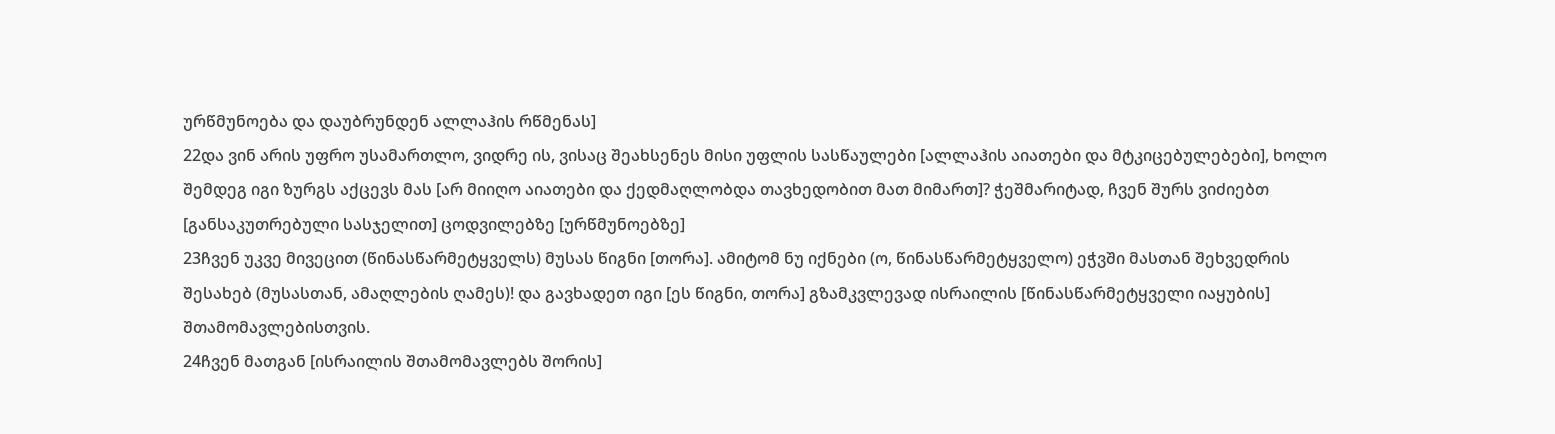ურწმუნოება და დაუბრუნდენ ალლაჰის რწმენას]
22და ვინ არის უფრო უსამართლო, ვიდრე ის, ვისაც შეახსენეს მისი უფლის სასწაულები [ალლაჰის აიათები და მტკიცებულებები], ხოლო შემდეგ იგი ზურგს აქცევს მას [არ მიიღო აიათები და ქედმაღლობდა თავხედობით მათ მიმართ]? ჭეშმარიტად, ჩვენ შურს ვიძიებთ [განსაკუთრებული სასჯელით] ცოდვილებზე [ურწმუნოებზე]
23ჩვენ უკვე მივეცით (წინასწარმეტყველს) მუსას წიგნი [თორა]. ამიტომ ნუ იქნები (ო, წინასწარმეტყველო) ეჭვში მასთან შეხვედრის შესახებ (მუსასთან, ამაღლების ღამეს)! და გავხადეთ იგი [ეს წიგნი, თორა] გზამკვლევად ისრაილის [წინასწარმეტყველი იაყუბის] შთამომავლებისთვის.
24ჩვენ მათგან [ისრაილის შთამომავლებს შორის]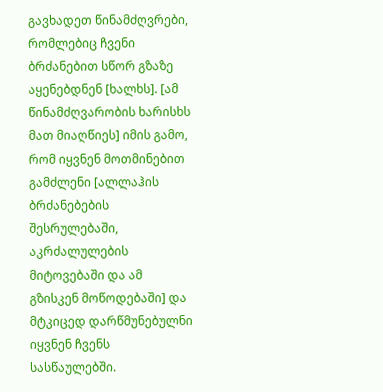გავხადეთ წინამძღვრები, რომლებიც ჩვენი ბრძანებით სწორ გზაზე აყენებდნენ [ხალხს]. [ამ წინამძღვარობის ხარისხს მათ მიაღწიეს] იმის გამო, რომ იყვნენ მოთმინებით გამძლენი [ალლაჰის ბრძანებების შესრულებაში, აკრძალულების მიტოვებაში და ამ გზისკენ მოწოდებაში] და მტკიცედ დარწმუნებულნი იყვნენ ჩვენს სასწაულებში.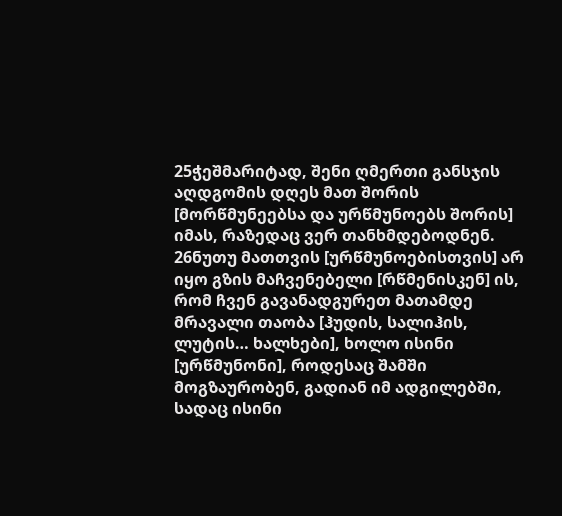25ჭეშმარიტად, შენი ღმერთი განსჯის აღდგომის დღეს მათ შორის [მორწმუნეებსა და ურწმუნოებს შორის] იმას, რაზედაც ვერ თანხმდებოდნენ.
26ნუთუ მათთვის [ურწმუნოებისთვის] არ იყო გზის მაჩვენებელი [რწმენისკენ] ის, რომ ჩვენ გავანადგურეთ მათამდე მრავალი თაობა [ჰუდის, სალიჰის, ლუტის… ხალხები], ხოლო ისინი [ურწმუნონი], როდესაც შამში მოგზაურობენ, გადიან იმ ადგილებში, სადაც ისინი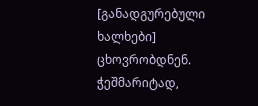[განადგურებული ხალხები] ცხოვრობდნენ. ჭეშმარიტად,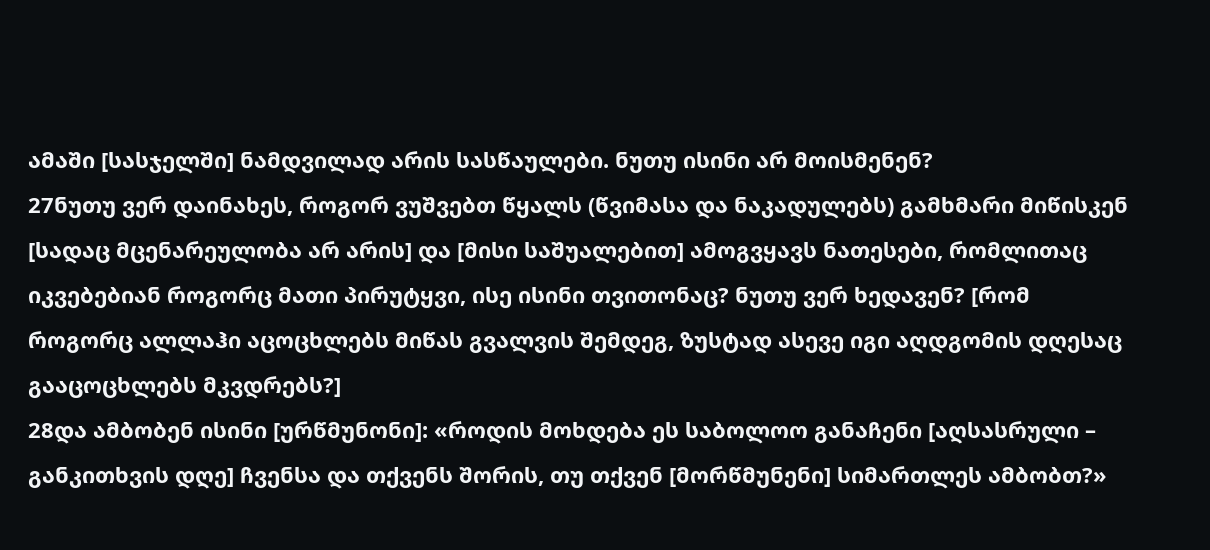ამაში [სასჯელში] ნამდვილად არის სასწაულები. ნუთუ ისინი არ მოისმენენ?
27ნუთუ ვერ დაინახეს, როგორ ვუშვებთ წყალს (წვიმასა და ნაკადულებს) გამხმარი მიწისკენ [სადაც მცენარეულობა არ არის] და [მისი საშუალებით] ამოგვყავს ნათესები, რომლითაც იკვებებიან როგორც მათი პირუტყვი, ისე ისინი თვითონაც? ნუთუ ვერ ხედავენ? [რომ როგორც ალლაჰი აცოცხლებს მიწას გვალვის შემდეგ, ზუსტად ასევე იგი აღდგომის დღესაც გააცოცხლებს მკვდრებს?]
28და ამბობენ ისინი [ურწმუნონი]: «როდის მოხდება ეს საბოლოო განაჩენი [აღსასრული – განკითხვის დღე] ჩვენსა და თქვენს შორის, თუ თქვენ [მორწმუნენი] სიმართლეს ამბობთ?»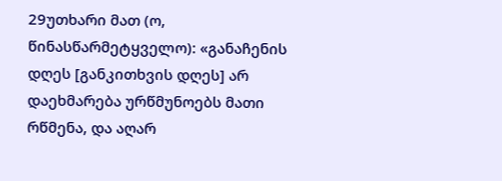29უთხარი მათ (ო, წინასწარმეტყველო): «განაჩენის დღეს [განკითხვის დღეს] არ დაეხმარება ურწმუნოებს მათი რწმენა, და აღარ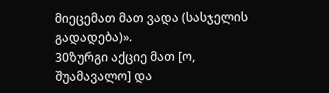მიეცემათ მათ ვადა (სასჯელის გადადება)».
30ზურგი აქციე მათ [ო, შუამავალო] და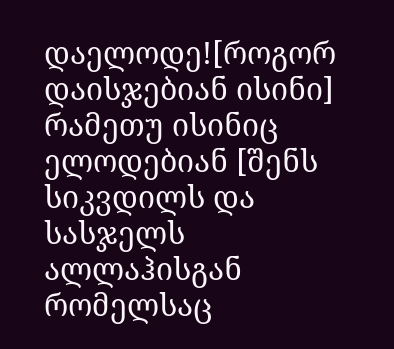დაელოდე![როგორ დაისჯებიან ისინი] რამეთუ ისინიც ელოდებიან [შენს სიკვდილს და სასჯელს ალლაჰისგან რომელსაც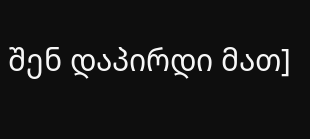შენ დაპირდი მათ]